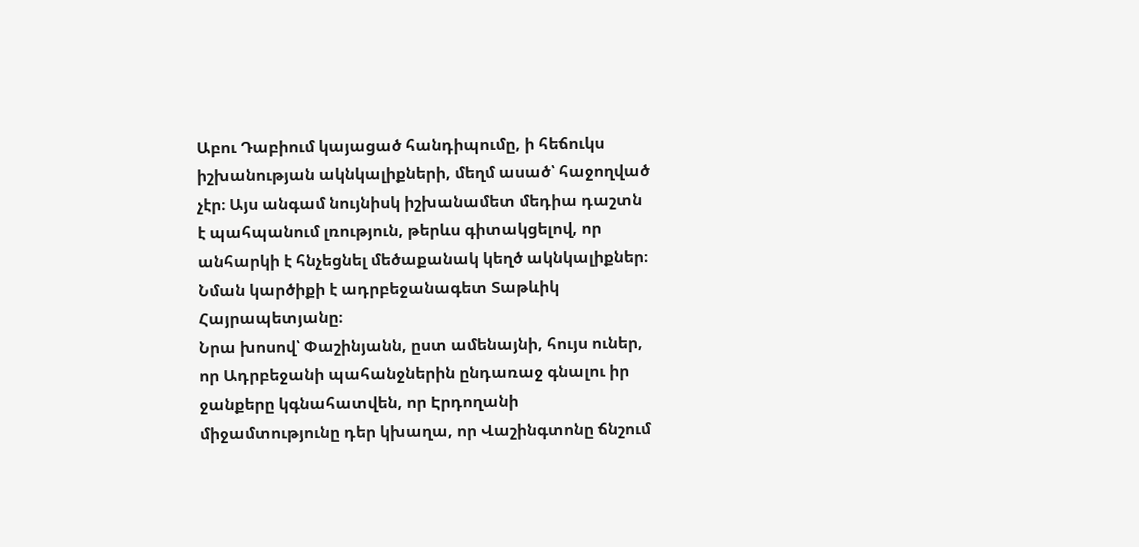Աբու Դաբիում կայացած հանդիպումը, ի հեճուկս իշխանության ակնկալիքների, մեղմ ասած՝ հաջողված չէր։ Այս անգամ նույնիսկ իշխանամետ մեդիա դաշտն է պահպանում լռություն, թերևս գիտակցելով, որ անհարկի է հնչեցնել մեծաքանակ կեղծ ակնկալիքներ։ Նման կարծիքի է ադրբեջանագետ Տաթևիկ Հայրապետյանը։
Նրա խոսով՝ Փաշինյանն, ըստ ամենայնի, հույս ուներ, որ Ադրբեջանի պահանջներին ընդառաջ գնալու իր ջանքերը կգնահատվեն, որ Էրդողանի միջամտությունը դեր կխաղա, որ Վաշինգտոնը ճնշում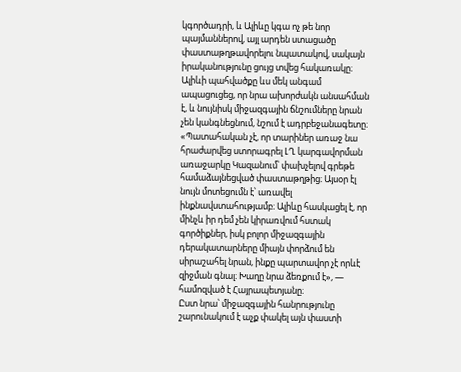կգործադրի, և Ալիևը կգա ոչ թե նոր պայմաններով, այլ արդեն ստացածը փաստաթղթավորելու նպատակով, սակայն իրականությունը ցույց տվեց հակառակը։
Ալիևի պահվածքը ևս մեկ անգամ ապացուցեց, որ նրա ախորժակն անսահման է, և նույնիսկ միջազգային ճնշումները նրան չեն կանգնեցնում, նշում է ադրբեջանագետը։ «Պատահական չէ, որ տարիներ առաջ նա հրաժարվեց ստորագրել ԼՂ կարգավորման առաջարկը Կազանում՝ փախչելով գրեթե համաձայնեցված փաստաթղթից։ Այսօր էլ նույն մոտեցումն է՝ առավել ինքնավստահությամբ։ Ալիևը հասկացել է, որ մինչև իր դեմ չեն կիրառվում հստակ գործիքներ, իսկ բոլոր միջազգային դերակատարները միայն փորձում են սիրաշահել նրան, ինքը պարտավոր չէ որևէ զիջման գնալ։ Խաղը նրա ձեռքում է», — համոզված է Հայրապետյանը։
Ըստ նրա՝ միջազգային հանրությունը շարունակում է աչք փակել այն փաստի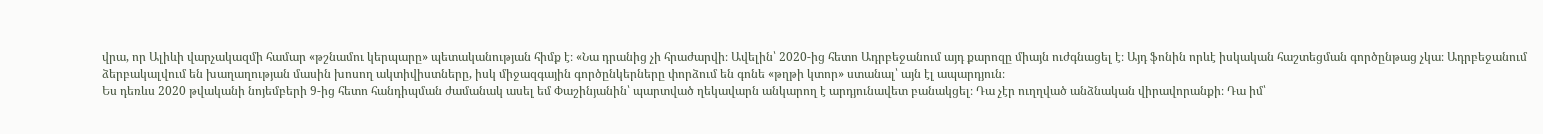վրա, որ Ալիևի վարչակազմի համար «թշնամու կերպարը» պետականության հիմք է։ «Նա դրանից չի հրաժարվի։ Ավելին՝ 2020-ից հետո Ադրբեջանում այդ քարոզը միայն ուժգնացել է։ Այդ ֆոնին որևէ իսկական հաշտեցման գործընթաց չկա։ Ադրբեջանում ձերբակալվում են խաղաղության մասին խոսող ակտիվիստները, իսկ միջազգային գործընկերները փորձում են գոնե «թղթի կտոր» ստանալ՝ այն էլ ապարդյուն։
Ես դեռևս 2020 թվականի նոյեմբերի 9-ից հետո հանդիպման ժամանակ ասել եմ Փաշինյանին՝ պարտված ղեկավարն անկարող է արդյունավետ բանակցել։ Դա չէր ուղղված անձնական վիրավորանքի։ Դա իմ՝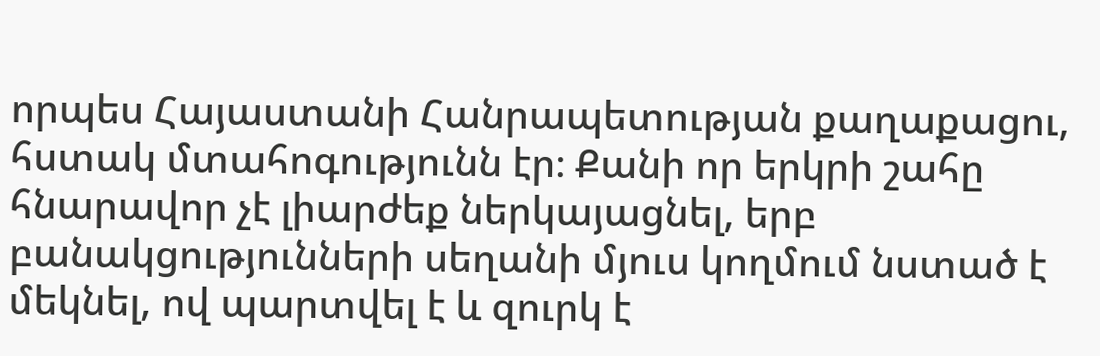որպես Հայաստանի Հանրապետության քաղաքացու, հստակ մտահոգությունն էր։ Քանի որ երկրի շահը հնարավոր չէ լիարժեք ներկայացնել, երբ բանակցությունների սեղանի մյուս կողմում նստած է մեկնել, ով պարտվել է և զուրկ է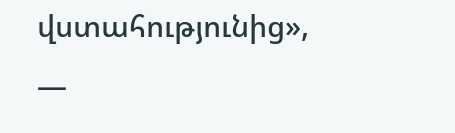վստահությունից», —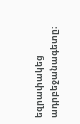եզրափակեց ադրբեջանագետը։